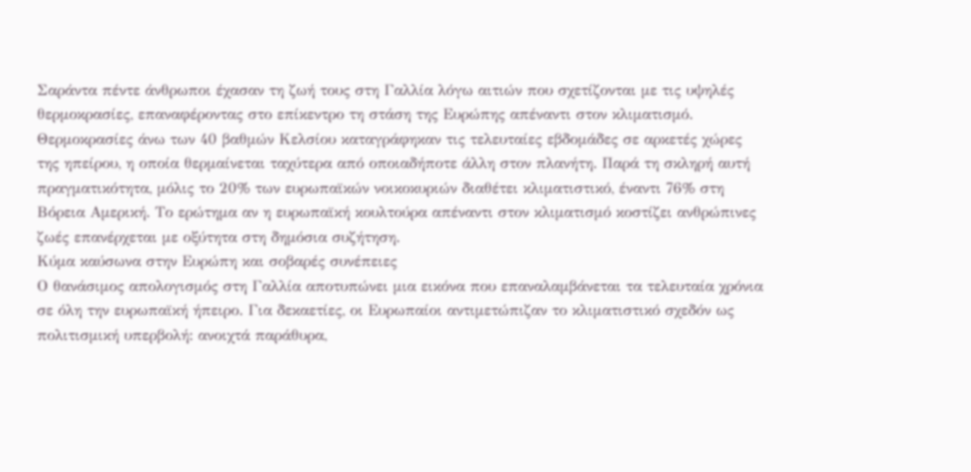Σαράντα πέντε άνθρωποι έχασαν τη ζωή τους στη Γαλλία λόγω αιτιών που σχετίζονται με τις υψηλές θερμοκρασίες, επαναφέροντας στο επίκεντρο τη στάση της Ευρώπης απέναντι στον κλιματισμό. Θερμοκρασίες άνω των 40 βαθμών Κελσίου καταγράφηκαν τις τελευταίες εβδομάδες σε αρκετές χώρες της ηπείρου, η οποία θερμαίνεται ταχύτερα από οποιαδήποτε άλλη στον πλανήτη. Παρά τη σκληρή αυτή πραγματικότητα, μόλις το 20% των ευρωπαϊκών νοικοκυριών διαθέτει κλιματιστικό, έναντι 76% στη Βόρεια Αμερική. Το ερώτημα αν η ευρωπαϊκή κουλτούρα απέναντι στον κλιματισμό κοστίζει ανθρώπινες ζωές επανέρχεται με οξύτητα στη δημόσια συζήτηση.
Κύμα καύσωνα στην Ευρώπη και σοβαρές συνέπειες
Ο θανάσιμος απολογισμός στη Γαλλία αποτυπώνει μια εικόνα που επαναλαμβάνεται τα τελευταία χρόνια σε όλη την ευρωπαϊκή ήπειρο. Για δεκαετίες, οι Ευρωπαίοι αντιμετώπιζαν το κλιματιστικό σχεδόν ως πολιτισμική υπερβολή: ανοιχτά παράθυρα,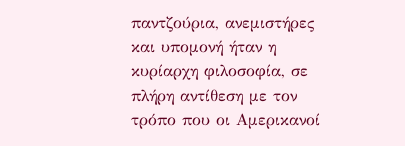παντζούρια, ανεμιστήρες και υπομονή ήταν η κυρίαρχη φιλοσοφία, σε πλήρη αντίθεση με τον τρόπο που οι Αμερικανοί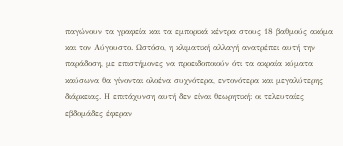παγώνουν τα γραφεία και τα εμπορικά κέντρα στους 18 βαθμούς ακόμα και τον Αύγουστο. Ωστόσο, η κλιματική αλλαγή ανατρέπει αυτή την παράδοση, με επιστήμονες να προειδοποιούν ότι τα ακραία κύματα καύσωνα θα γίνονται ολοένα συχνότερα, εντονότερα και μεγαλύτερης διάρκειας. Η επιτάχυνση αυτή δεν είναι θεωρητική: οι τελευταίες εβδομάδες έφεραν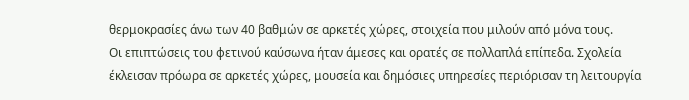θερμοκρασίες άνω των 40 βαθμών σε αρκετές χώρες, στοιχεία που μιλούν από μόνα τους.
Οι επιπτώσεις του φετινού καύσωνα ήταν άμεσες και ορατές σε πολλαπλά επίπεδα. Σχολεία έκλεισαν πρόωρα σε αρκετές χώρες, μουσεία και δημόσιες υπηρεσίες περιόρισαν τη λειτουργία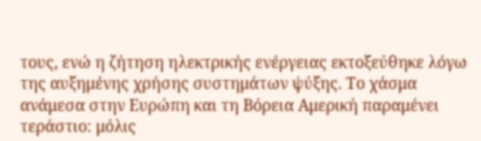τους, ενώ η ζήτηση ηλεκτρικής ενέργειας εκτοξεύθηκε λόγω της αυξημένης χρήσης συστημάτων ψύξης. Το χάσμα ανάμεσα στην Ευρώπη και τη Βόρεια Αμερική παραμένει τεράστιο: μόλις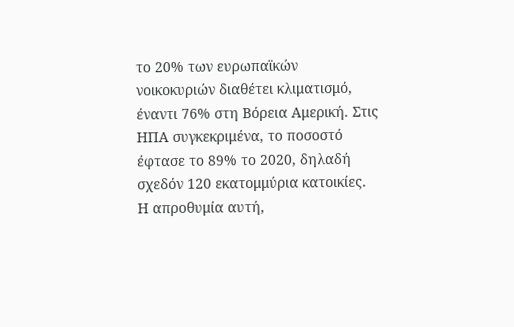το 20% των ευρωπαϊκών νοικοκυριών διαθέτει κλιματισμό, έναντι 76% στη Βόρεια Αμερική. Στις ΗΠΑ συγκεκριμένα, το ποσοστό έφτασε το 89% το 2020, δηλαδή σχεδόν 120 εκατομμύρια κατοικίες. Η απροθυμία αυτή,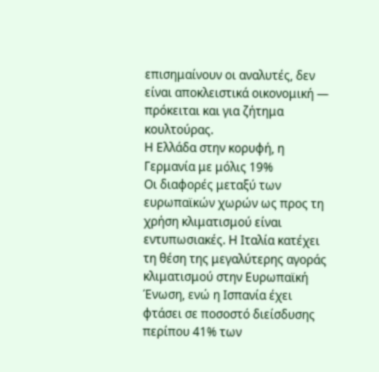επισημαίνουν οι αναλυτές, δεν είναι αποκλειστικά οικονομική — πρόκειται και για ζήτημα κουλτούρας.
Η Ελλάδα στην κορυφή, η Γερμανία με μόλις 19%
Οι διαφορές μεταξύ των ευρωπαϊκών χωρών ως προς τη χρήση κλιματισμού είναι εντυπωσιακές. Η Ιταλία κατέχει τη θέση της μεγαλύτερης αγοράς κλιματισμού στην Ευρωπαϊκή Ένωση, ενώ η Ισπανία έχει φτάσει σε ποσοστό διείσδυσης περίπου 41% των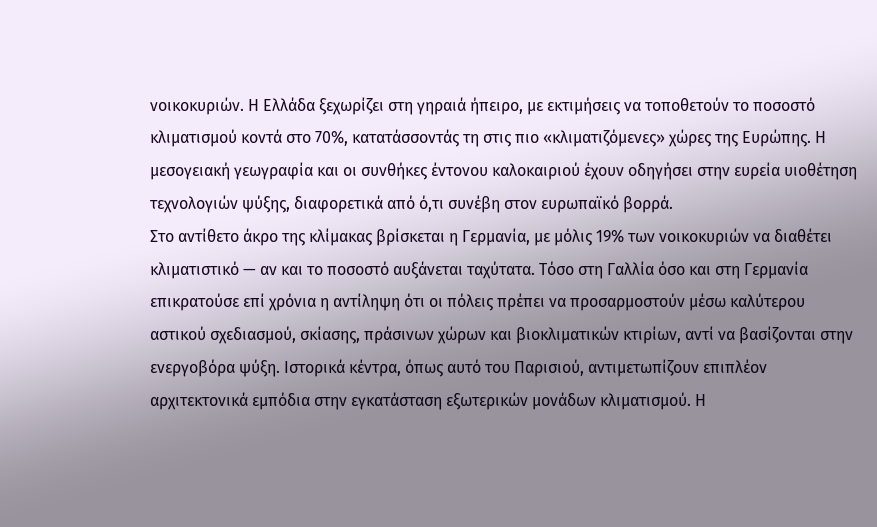νοικοκυριών. Η Ελλάδα ξεχωρίζει στη γηραιά ήπειρο, με εκτιμήσεις να τοποθετούν το ποσοστό κλιματισμού κοντά στο 70%, κατατάσσοντάς τη στις πιο «κλιματιζόμενες» χώρες της Ευρώπης. Η μεσογειακή γεωγραφία και οι συνθήκες έντονου καλοκαιριού έχουν οδηγήσει στην ευρεία υιοθέτηση τεχνολογιών ψύξης, διαφορετικά από ό,τι συνέβη στον ευρωπαϊκό βορρά.
Στο αντίθετο άκρο της κλίμακας βρίσκεται η Γερμανία, με μόλις 19% των νοικοκυριών να διαθέτει κλιματιστικό — αν και το ποσοστό αυξάνεται ταχύτατα. Τόσο στη Γαλλία όσο και στη Γερμανία επικρατούσε επί χρόνια η αντίληψη ότι οι πόλεις πρέπει να προσαρμοστούν μέσω καλύτερου αστικού σχεδιασμού, σκίασης, πράσινων χώρων και βιοκλιματικών κτιρίων, αντί να βασίζονται στην ενεργοβόρα ψύξη. Ιστορικά κέντρα, όπως αυτό του Παρισιού, αντιμετωπίζουν επιπλέον αρχιτεκτονικά εμπόδια στην εγκατάσταση εξωτερικών μονάδων κλιματισμού. Η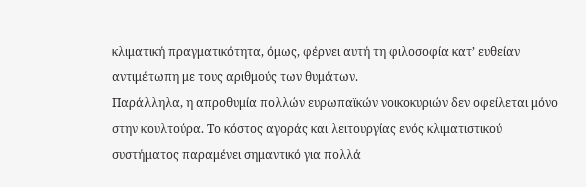κλιματική πραγματικότητα, όμως, φέρνει αυτή τη φιλοσοφία κατ’ ευθείαν αντιμέτωπη με τους αριθμούς των θυμάτων.
Παράλληλα, η απροθυμία πολλών ευρωπαϊκών νοικοκυριών δεν οφείλεται μόνο στην κουλτούρα. Το κόστος αγοράς και λειτουργίας ενός κλιματιστικού συστήματος παραμένει σημαντικό για πολλά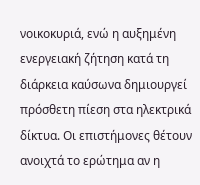νοικοκυριά, ενώ η αυξημένη ενεργειακή ζήτηση κατά τη διάρκεια καύσωνα δημιουργεί πρόσθετη πίεση στα ηλεκτρικά δίκτυα. Οι επιστήμονες θέτουν ανοιχτά το ερώτημα αν η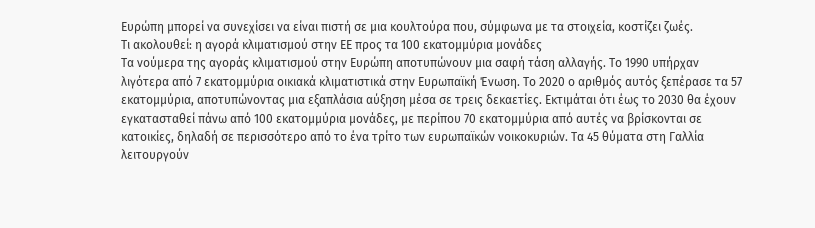Ευρώπη μπορεί να συνεχίσει να είναι πιστή σε μια κουλτούρα που, σύμφωνα με τα στοιχεία, κοστίζει ζωές.
Τι ακολουθεί: η αγορά κλιματισμού στην ΕΕ προς τα 100 εκατομμύρια μονάδες
Τα νούμερα της αγοράς κλιματισμού στην Ευρώπη αποτυπώνουν μια σαφή τάση αλλαγής. Το 1990 υπήρχαν λιγότερα από 7 εκατομμύρια οικιακά κλιματιστικά στην Ευρωπαϊκή Ένωση. Το 2020 ο αριθμός αυτός ξεπέρασε τα 57 εκατομμύρια, αποτυπώνοντας μια εξαπλάσια αύξηση μέσα σε τρεις δεκαετίες. Εκτιμάται ότι έως το 2030 θα έχουν εγκατασταθεί πάνω από 100 εκατομμύρια μονάδες, με περίπου 70 εκατομμύρια από αυτές να βρίσκονται σε κατοικίες, δηλαδή σε περισσότερο από το ένα τρίτο των ευρωπαϊκών νοικοκυριών. Τα 45 θύματα στη Γαλλία λειτουργούν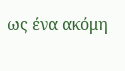ως ένα ακόμη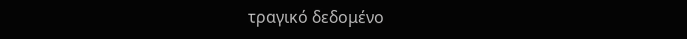τραγικό δεδομένο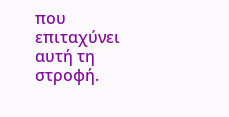που επιταχύνει αυτή τη στροφή.